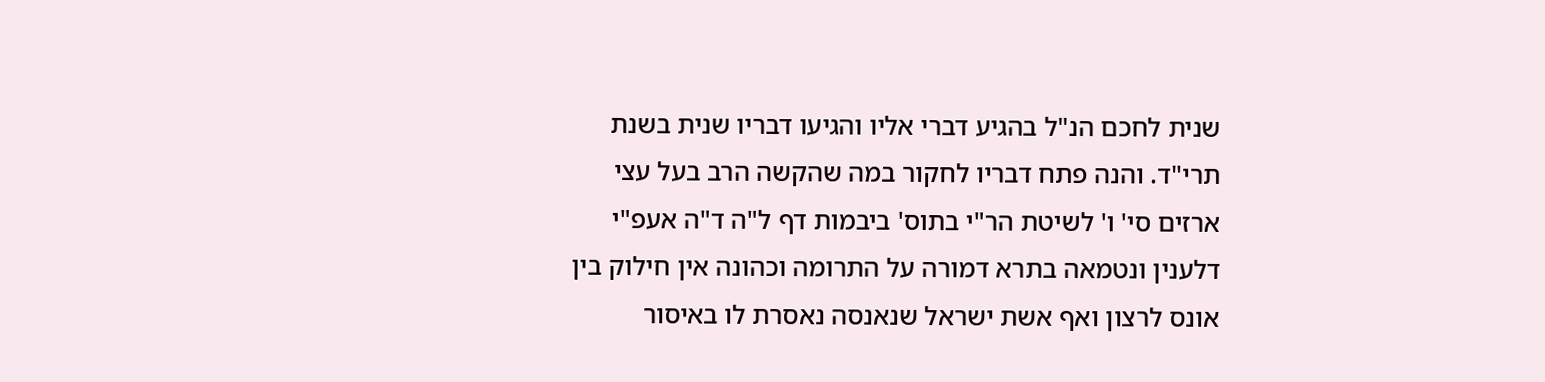שנית לחכם הנ"ל בהגיע דברי אליו והגיעו דבריו שנית בשנת תרי"ד. והנה פתח דבריו לחקור במה שהקשה הרב בעל עצי ארזים סי' ו' לשיטת הר"י בתוס' ביבמות דף ל"ה ד"ה אעפ"י דלענין ונטמאה בתרא דמורה על התרומה וכהונה אין חילוק בין אונס לרצון ואף אשת ישראל שנאנסה נאסרת לו באיסור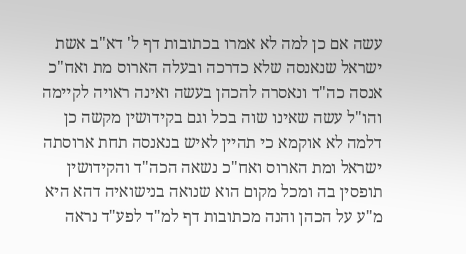עשה אם כן למה לא אמרו בכתובות דף ל' דא"ב אשת ישראל שנאנסה שלא כדרכה ובעלה הארוס מת ואח"כ אנסה כה"ד ונאסרה להכהן בעשה ואינה ראויה לקיימה והו"ל עשה שאינו שוה בכל וגם בקידושין מקשה כן דלמה לא אוקמא כי תהיין לאיש בנאנסה תחת ארוסתה ישראל ומת הארוס ואח"כ נשאה הכה"ד והקידושין תופסין בה ומכל מקום הוא שנואה בנישואיה דהא היא מ"ע על הכהן והנה מכתובות דף למ"ד לפע"ד נראה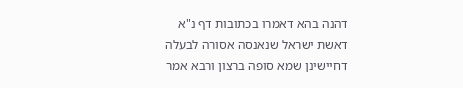דהנה בהא דאמרו בכתובות דף נ"א דאשת ישראל שנאנסה אסורה לבעלה דחיישינן שמא סופה ברצון ורבא אמר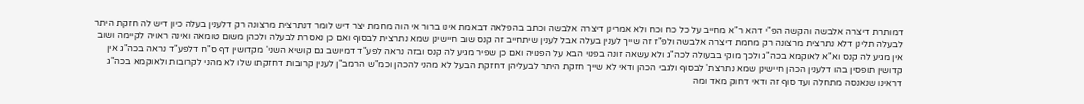דמותרת דיצרה אלבשה והקשה הפ"י דהא ר"א מחייב על כל כח וכח ולא אמרינן דיצרה אלבשה וכתב בהפלאה דבאמת אינו ברור אי הוה מחמת יצר דיש לומר דנתרצית מרצונה רק דלענין בעלה כיון דיש לה חזקת היתר לבעלה תלינן דלא נתרצית מרצונה רק מחמת דיצרה אלבשה ולפ"ז זה שייך לענין בעלה אבל לענין שיתחייב זה קנס שוב חיישינן שמא נתרצית לבסוף ואם כן נאסרת לבעלה ולכהן משום טומאה ואינה ראויה לקיימה ושוב אין מגיע לה קנס וא"א לאוקמא בכה"ג ולכך מוקי בבעולה לכה"ג ולא עשאה זונה בפנוי הבא על הפנויה ואם כן שפיר מגיע לה קנס ובזה נראה לפע"ד דמיושב גם קושיא השני' מקדושין דף ס"ח דלפע"ד נראה בכה"ג אין קדושין תופסין בהו דלענין הכהן חיישינן שמא נתרצת' לבסוף ולגבי הכהן ודאי לא שייך חזקת היתר לבעליהן דחזקת הבעל לא מהני להכהן וכמ"ש הרמב"ן לענין קרובות דחזקתו שלו לא מהני לקרובות ולאוקמא בכה"ג דראינו שנאנסה מתחלה ועד סוף זה ודאי דחוק מאד ומה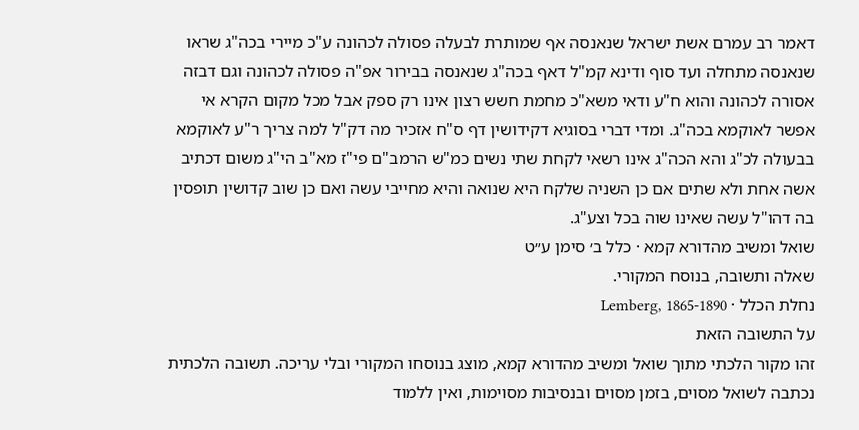דאמר רב עמרם אשת ישראל שנאנסה אף שמותרת לבעלה פסולה לכהונה ע"כ מיירי בכה"ג שראו שנאנסה מתחלה ועד סוף ודינא קמ"ל דאף בכה"ג שנאנסה בבירור אפ"ה פסולה לכהונה וגם דבזה אסורה לכהונה והוא ח"ע ודאי משא"כ מחמת חשש רצון אינו רק ספק אבל מכל מקום הקרא אי אפשר לאוקמא בכה"ג. ומדי דברי בסוגיא דקידושין דף ס"ח אזכיר מה דק"ל למה צריך ר"ע לאוקמא בבעולה לכ"ג והא הכה"ג אינו רשאי לקחת שתי נשים כמ"ש הרמב"ם פי"ז מא"ב הי"ג משום דכתיב אשה אחת ולא שתים אם כן השניה שלקח היא שנואה והיא מחייבי עשה ואם כן שוב קדושין תופסין בה דהו"ל עשה שאינו שוה בכל וצע"ג.
שואל ומשיב מהדורא קמא · כלל ב׳ סימן ע״ט
שאלה ותשובה, בנוסח המקורי.
נחלת הכלל · Lemberg, 1865-1890
על התשובה הזאת
זהו מקור הלכתי מתוך שואל ומשיב מהדורא קמא, מוצג בנוסחו המקורי ובלי עריכה. תשובה הלכתית נכתבה לשואל מסוים, בזמן מסוים ובנסיבות מסוימות, ואין ללמוד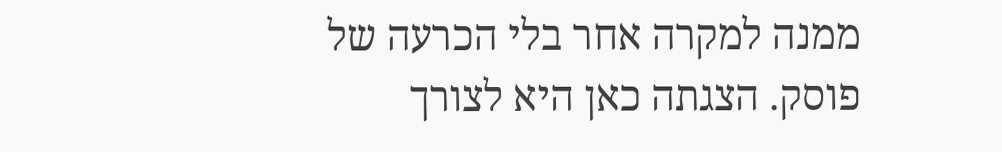ממנה למקרה אחר בלי הכרעה של פוסק. הצגתה כאן היא לצורך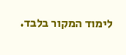לימוד המקור בלבד.